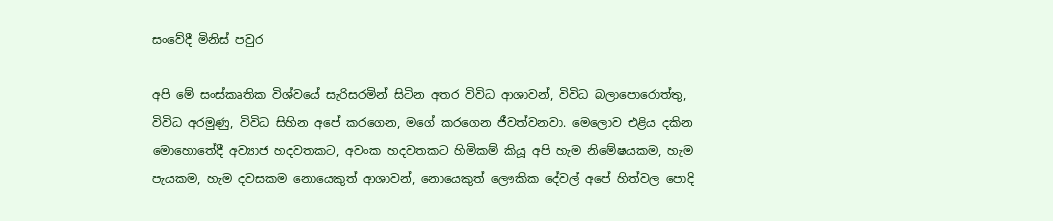සංවේදී මිනිස් පවුර

අපි මේ සංස්කෘතික විශ්වයේ සැරිසරමින් සිටින අතර විවිධ ආශාවන්, විවිධ බලාපොරොත්තු, විවිධ අරමුණු, විවිධ සිහින අපේ කරගෙන, මගේ කරගෙන ජීවත්වනවා. මෙලොව එළිය දකින මොහොතේදී අව්‍යාජ හදවතකට, අවංක හදවතකට හිමිකම් කියූ අපි හැම නිමේෂයකම, හැම පැයකම, හැම දවසකම නොයෙකුත් ආශාවන්, නොයෙකුත් ලෞකික දේවල් අපේ හිත්වල පොදි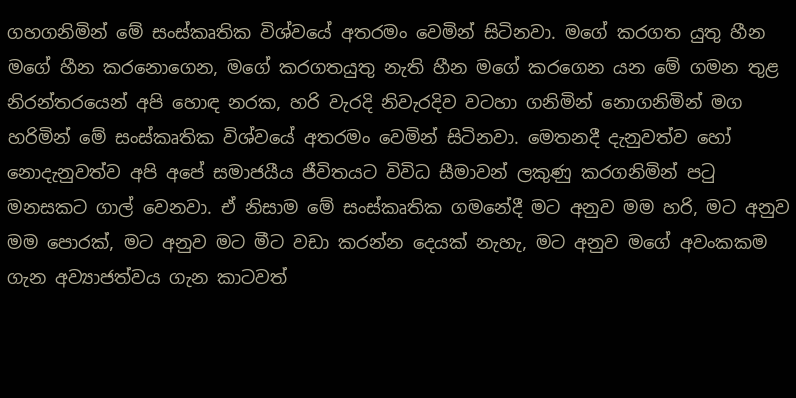ගහගනිමින් මේ සංස්කෘතික විශ්වයේ අතරමං වෙමින් සිටිනවා. මගේ කරගත යුතු හීන මගේ හීන කරනොගෙන, මගේ කරගතයුතු නැති හීන මගේ කරගෙන යන මේ ගමන තුළ නිරන්තරයෙන් අපි හොඳ නරක, හරි වැරදි නිවැරදිව වටහා ගනිමින් නොගනිමින් මග හරිමින් මේ සංස්කෘතික විශ්වයේ අතරමං වෙමින් සිටිනවා. මෙතනදී දැනුවත්ව හෝ නොදැනුවත්ව අපි අපේ සමාජයීය ජීවිතයට විවිධ සීමාවන් ලකුණු කරගනිමින් පටු මනසකට ගාල් වෙනවා. ඒ නිසාම මේ සංස්කෘතික ගමනේදී මට අනුව මම හරි, මට අනුව මම පොරක්, මට අනුව මට මීට වඩා කරන්න දෙයක් නැහැ, මට අනුව මගේ අවංකකම ගැන අව්‍යාජත්වය ගැන කාටවත්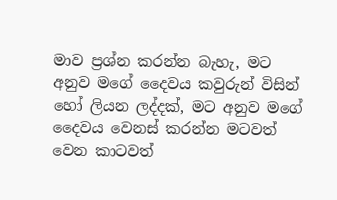මාව ප්‍රශ්න කරන්න බැහැ, මට අනුව මගේ දෛවය කවුරුන් විසින් හෝ ලියන ලද්දක්, මට අනුව මගේ දෛවය වෙනස් කරන්න මටවත් වෙන කාටවත්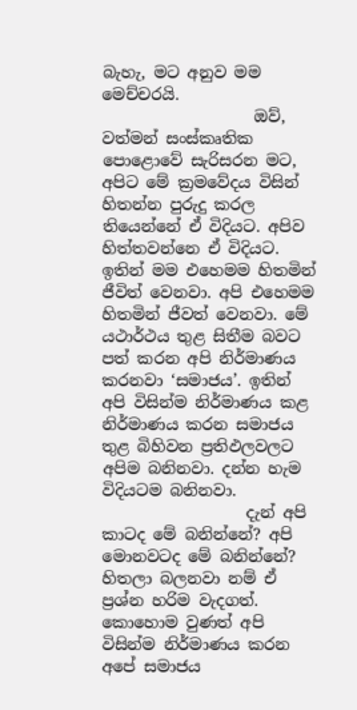බැහැ, මට අනුව මම මෙච්චරයි.
                   ඔව්, වත්මන් සංස්කෘතික පොළොවේ සැරිසරන මට, අපිට මේ ක්‍රමවේදය විසින් හිතන්න පුරුදු කරල තියෙන්නේ ඒ විදියට. අපිව හිත්තවන්නෙ ඒ විදියට. ඉතින් මම එහෙමම හිතමින් ජීවිත් වෙනවා. අපි එහෙමම හිතමින් ජීවත් වෙනවා. මේ යථාර්ථය තුළ සිතීම බවට පත් කරන අපි නිර්මාණය කරනවා ‘සමාජය’. ඉතින් අපි විසින්ම නිර්මාණය කළ නිර්මාණය කරන සමාජය තුළ බිහිවන ප්‍රතිඵලවලට අපිම බනිනවා. දන්න හැම විදියටම බනිනවා.
                  දැන් අපි කාටද මේ බනින්නේ? අපි මොනවටද මේ බනින්නේ? හිතලා බලනවා නම් ඒ ප්‍රශ්න හරිම වැදගත්. කොහොම වුණත් අපි විසින්ම නිර්මාණය කරන අපේ සමාජය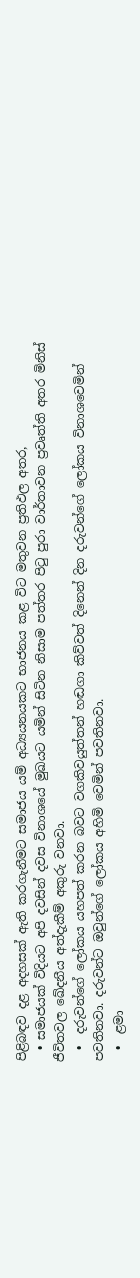පිළිබඳව දළ අදහසක් ඇති කරගැනීමට සමාජය යම් අධ්‍යයනයකට භාජනය කළ විට මතුවන ප්‍රතිඵල අතර,
  • සමාජයක් විදියට අපි දවසින් දවස විනාශයේ මුඛයට යමින් සිටින නිසාම පත්තර පිටු පුරා වාර්තාවන ප්‍රවෘත්ති අතර මිනිස් ජීවිතවල ඛේදනීය අත්දැකීම් අකුරු වනවා.
  •  දරුවන්ගේ ලෝකය යහපත් කරන බවට වගකිවයුත්තන් හඬගා කිව්වත් දිනෙන් දින දරුවන්ගේ ලෝකය විනාශවෙමින් පවතිනවා. දරුවන්ට ඔවුන්ගේ ලෝකය අහිමි වෙමින් පවතිනවා.
  •  ළමා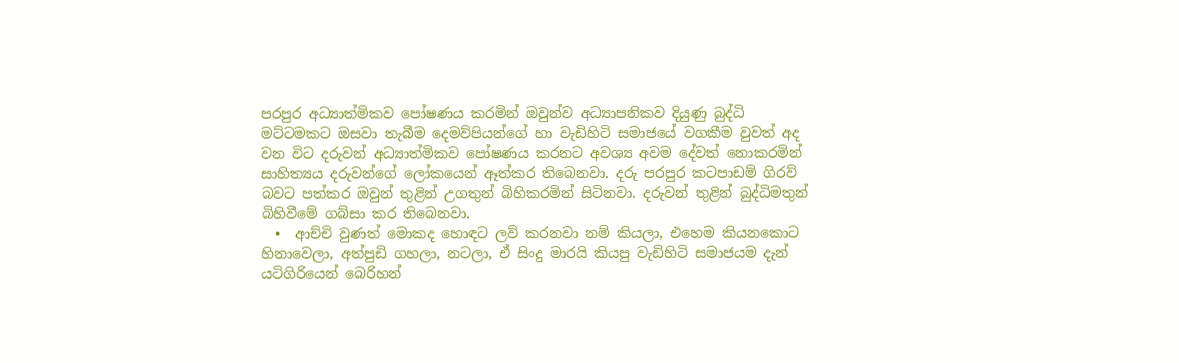පරපුර අධ්‍යාත්මිකව පෝෂණය කරමින් ඔවුන්ව අධ්‍යාපනිකව දියුණු බුද්ධි මට්ටමකට ඔසවා තැබීම දෙමව්පියන්ගේ හා වැඩිහිටි සමාජයේ වගකීම වුවත් අද වන විට දරුවන් අධ්‍යාත්මිකව පෝෂණය කරනට අවශ්‍ය අවම දේවත් නොකරමින් සාහිත්‍යය දරුවන්ගේ ලෝකයෙන් ඈත්කර තිබෙනවා. දරු පරපුර කටපාඩම් ගිරව් බවට පත්කර ඔවුන් තුළින් උගතුන් බිහිකරමින් සිටිනවා. දරුවන් තුළින් බුද්ධිමතුන් බිහිවීමේ ගබ්සා කර තිබෙනවා.
  •  ආච්චි වුණත් මොකද හොඳට ලව් කරනවා නම් කියලා, එහෙම කියනකොට හිනාවෙලා, අත්පුඩි ගහලා, නටලා, ඒ සිංදු මාරයි කියපු වැඩිහිටි සමාජයම දැන් යටිගිරියෙන් බෙරිහන්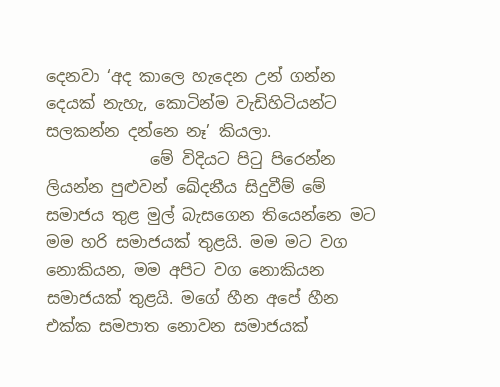දෙනවා ‘අද කාලෙ හැදෙන උන් ගන්න දෙයක් නැහැ, කොටින්ම වැඩිහිටියන්ට සලකන්න දන්නෙ නෑ’ කියලා.
             මේ විදියට පිටු පිරෙන්න ලියන්න පුළුවන් ඛේදනීය සිදුවීම් මේ සමාජය තුළ මුල් බැසගෙන තියෙන්නෙ මට මම හරි සමාජයක් තුළයි. මම මට වග නොකියන, මම අපිට වග නොකියන සමාජයක් තුළයි. මගේ හීන අපේ හීන එක්ක සමපාත නොවන සමාජයක්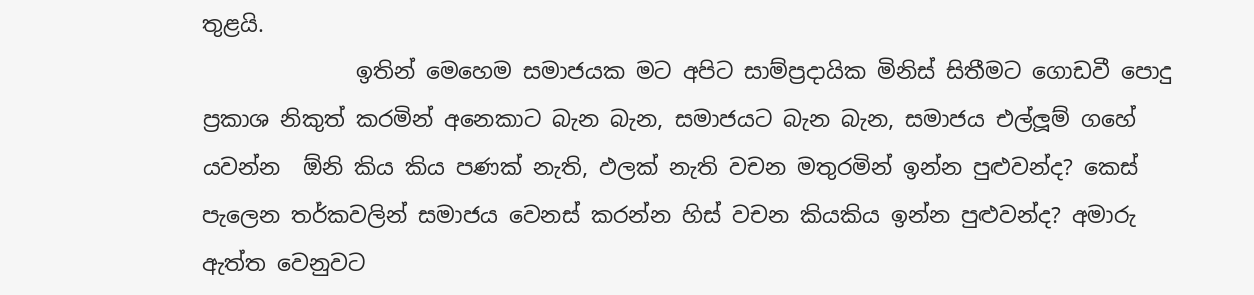තුළයි.
              ඉතින් මෙහෙම සමාජයක මට අපිට සාම්ප්‍රදායික මිනිස් සිතීමට ගොඩවී පොදු ප්‍රකාශ නිකුත් කරමින් අනෙකාට බැන බැන, සමාජයට බැන බැන, සමාජය එල්ලූම් ගහේ යවන්න  ඕනි කිය කිය පණක් නැති, ඵලක් නැති වචන මතුරමින් ඉන්න පුළුවන්ද? කෙස් පැලෙන තර්කවලින් සමාජය වෙනස් කරන්න හිස් වචන කියකිය ඉන්න පුළුවන්ද? අමාරු ඇත්ත වෙනුවට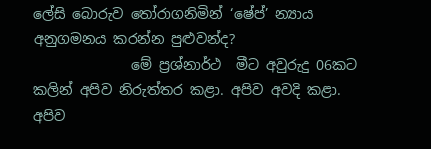ලේසි බොරුව තෝරාගනිමින් ‘ෂේප්’ න්‍යාය අනුගමනය කරන්න පුළුවන්ද?
              මේ ප්‍රශ්නාර්ථ  මීට අවුරුදු 06කට කලින් අපිව නිරුත්තර කළා. අපිව අවදි කළා. අපිව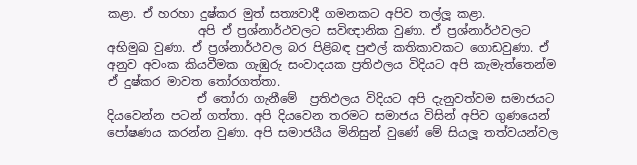කළා. ඒ හරහා දුෂ්කර මුත් සත්‍යවාදී ගමනකට අපිව තල්ලූ කළා.
               අපි ඒ ප්‍රශ්නාර්ථවලට සවිඥානික වුණා. ඒ ප්‍රශ්නාර්ථවලට අභිමුඛ වුණා. ඒ ප්‍රශ්නාර්ථවල බර පිළිබඳ පුළුල් කතිකාවකට ගොඩවුණා. ඒ අනුව අවංක කියවීමක ගැඹුරු සංවාදයක ප්‍රතිඵලය විදියට අපි කැමැත්තෙන්ම ඒ දුෂ්කර මාවත තෝරගත්තා.
               ඒ තෝරා ගැනීමේ  ප්‍රතිඵලය විදියට අපි දැනුවත්වම සමාජයට දියවෙන්න පටන් ගත්තා. අපි දියවෙන තරමට සමාජය විසින් අපිව ගුණයෙන් පෝෂණය කරන්න වුණා. අපි සමාජයීය මිනිසුන් වුණේ මේ සියලූ තත්වයන්වල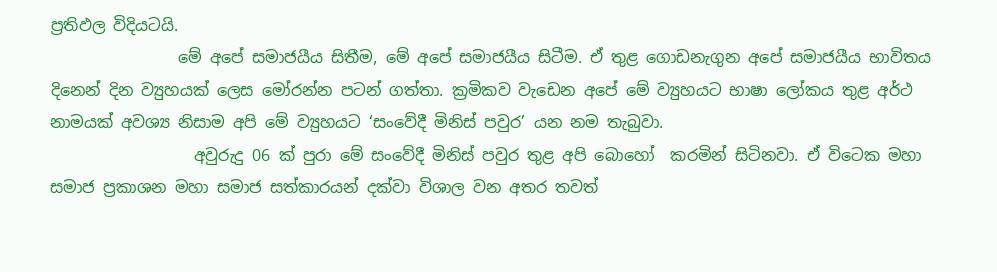ප්‍රතිඵල විදියටයි.
                මේ අපේ සමාජයීය සිතීම, මේ අපේ සමාජයීය සිටීම. ඒ තුළ ගොඩනැගුන අපේ සමාජයීය භාවිතය දිනෙන් දින ව්‍යුහයක් ලෙස මෝරන්න පටන් ගත්තා. ක්‍රමිකව වැඩෙන අපේ මේ ව්‍යුහයට භාෂා ලෝකය තුළ අර්ථ නාමයක් අවශ්‍ය නිසාම අපි මේ ව්‍යුහයට ‘සංවේදී මිනිස් පවුර’ යන නම තැබුවා.
                  අවුරුදු 06 ක් පුරා මේ සංවේදී මිනිස් පවුර තුළ අපි බොහෝ  කරමින් සිටිනවා. ඒ විටෙක මහා සමාජ ප්‍රකාශන මහා සමාජ සත්කාරයන් දක්වා විශාල වන අතර තවත්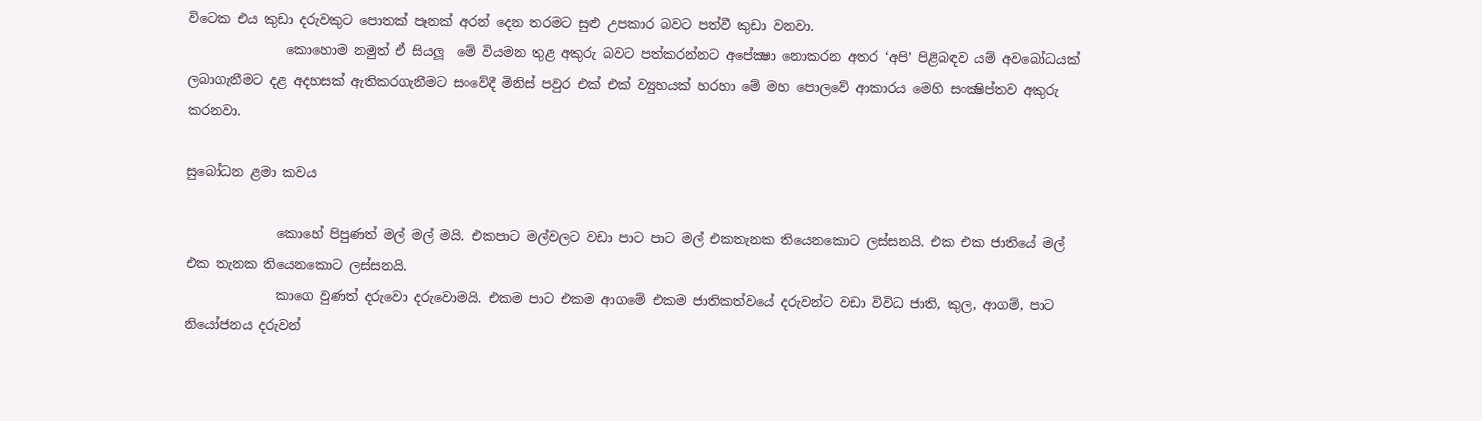විටෙක එය කුඩා දරුවකුට පොතක් පෑනක් අරන් දෙන තරමට සුළු උපකාර බවට පත්වී කුඩා වනවා.
               කොහොම නමුත් ඒ සියලූ  මේ වියමන තුළ අකුරු බවට පත්කරන්නට අපේක්‍ෂා නොකරන අතර ‘අපි’ පිළිබඳව යම් අවබෝධයක් ලබාගැනීමට දළ අදහසක් ඇතිකරගැනීමට සංවේදී මිනිස් පවුර එක් එක් ව්‍යුහයක් හරහා මේ මහ පොලවේ ආකාරය මෙහි සංක්‍ෂිප්තව අකුරු කරනවා.

සුබෝධන ළමා කවය

              කොහේ පිපුණත් මල් මල් මයි. එකපාට මල්වලට වඩා පාට පාට මල් එකතැනක තියෙනකොට ලස්සනයි. එක එක ජාතියේ මල් එක තැනක තියෙනකොට ලස්සනයි.
              කාගෙ වුණත් දරුවො දරුවොමයි. එකම පාට එකම ආගමේ එකම ජාතිකත්වයේ දරුවන්ට වඩා විවිධ ජාති, කුල, ආගම්, පාට නියෝජනය දරුවන්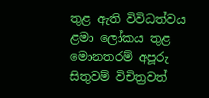තුළ ඇති විවිධත්වය ළමා ලෝකය තුළ මොනතරම් අපූරු සිතුවම් විචිත්‍රවත්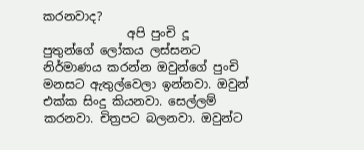කරනවාද?
              අපි පුංචි දූ  පුතුන්ගේ ලෝකය ලස්සනට නිර්මාණය කරන්න ඔවුන්ගේ පුංචි මනසට ඇතුල්වෙලා ඉන්නවා. ඔවුන් එක්ක සිංදු කියනවා. සෙල්ලම් කරනවා. චිත්‍රපට බලනවා. ඔවුන්ට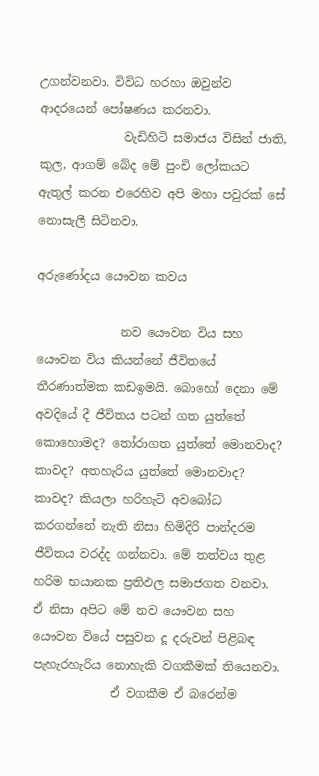උගන්වනවා. විවිධ හරහා ඔවුන්ව ආදරයෙන් පෝෂණය කරනවා.
              වැඩිහිටි සමාජය විසින් ජාති, කුල, ආගම් බේද මේ පුංචි ලෝකයට ඇතුල් කරන එරෙහිව අපි මහා පවුරක් සේ නොසැලී සිටිනවා.

අරුණෝදය යෞවන කවය

              නව යෞවන විය සහ යෞවන විය කියන්නේ ජීවිතයේ තීරණාත්මක කඩඉමයි. බොහෝ දෙනා මේ අවදියේ දී ජීවිතය පටන් ගත යුත්තේ කොහොමද? තෝරාගත යුත්තේ මොනවාද? කාවද? අතහැරිය යුත්තේ මොනවාද? කාවද? කියලා හරිහැටි අවබෝධ කරගන්නේ නැති නිසා හිමිදිරි පාන්දරම ජීවිතය වරද්ද ගන්නවා. මේ තත්වය තුළ හරිම භයානක ප්‍රතිඵල සමාජගත වනවා. ඒ නිසා අපිට මේ නව යෞවන සහ යෞවන වියේ පසුවන දූ දරුවන් පිළිබඳ පැහැරහැරිය නොහැකි වගකීමක් තියෙනවා.
             ඒ වගකීම ඒ බරෙන්ම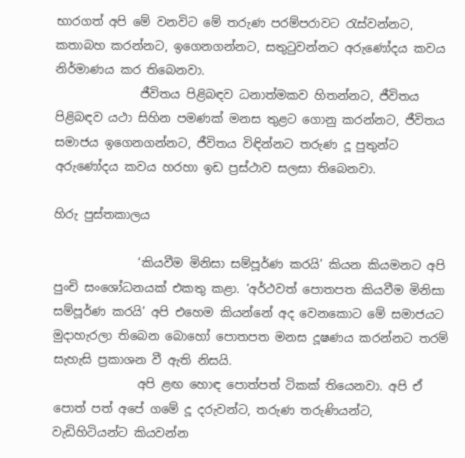භාරගත් අපි මේ වනවිට මේ තරුණ පරම්පරාවට රැස්වන්නට, කතාබහ කරන්නට, ඉගෙනගන්නට, සතුටුවන්නට අරුණෝදය කවය නිර්මාණය කර තිබෙනවා.
              ජීවිතය පිළිබඳව ධනාත්මකව හිතන්නට, ජීවිතය පිළිබඳව යථා සිහින පමණක් මනස තුළට ගොනු කරන්නට, ජීවිතය සමාජය ඉගෙනගන්නට, ජීවිතය විඳින්නට තරුණ දූ පුතුන්ට අරුණෝදය කවය හරහා ඉඩ ප්‍රස්ථාව සලසා තිබෙනවා.

හිරු පුස්තකාලය

              ‘කියවීම මිනිසා සම්පූර්ණ කරයි’ කියන කියමනට අපි පුංචි සංශෝධනයක් එකතු කළා. ‘අර්ථවත් පොතපත කියවීම මිනිසා සම්පූර්ණ කරයි’ අපි එහෙම කියන්නේ අද වෙනකොට මේ සමාජයට මුදාහැරලා තිබෙන බොහෝ පොතපත මනස දූෂණය කරන්නට තරම් සැහැසි ප්‍රකාශන වී ඇති නිසයි.
              අපි ළඟ හොඳ පොත්පත් ටිකක් තියෙනවා. අපි ඒ පොත් පත් අපේ ගමේ දූ දරුවන්ට, තරුණ තරුණියන්ට, වැඩිහිටියන්ට කියවන්න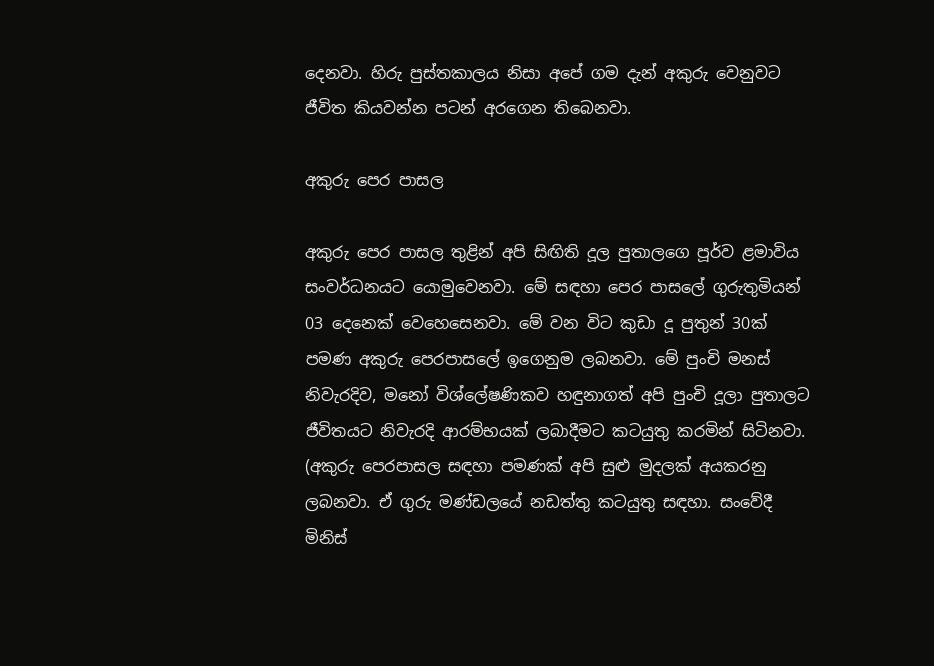දෙනවා. හිරු පුස්තකාලය නිසා අපේ ගම දැන් අකුරු වෙනුවට ජීවිත කියවන්න පටන් අරගෙන තිබෙනවා.

අකුරු පෙර පාසල

අකුරු පෙර පාසල තුළින් අපි සිඟිති දූල පුතාලගෙ පූර්ව ළමාවිය සංවර්ධනයට යොමුවෙනවා. මේ සඳහා පෙර පාසලේ ගුරුතුමියන් 03 දෙනෙක් වෙහෙසෙනවා. මේ වන විට කුඩා දූ පුතුන් 30ක් පමණ අකුරු පෙරපාසලේ ඉගෙනුම ලබනවා. මේ පුංචි මනස් නිවැරදිව, මනෝ විශ්ලේෂණිකව හඳුනාගත් අපි පුංචි දූලා පුතාලට ජීවිතයට නිවැරදි ආරම්භයක් ලබාදීමට කටයුතු කරමින් සිටිනවා. (අකුරු පෙරපාසල සඳහා පමණක් අපි සුළු මුදලක් අයකරනු ලබනවා. ඒ ගුරු මණ්ඩලයේ නඩත්තු කටයුතු සඳහා. සංවේදී මිනිස්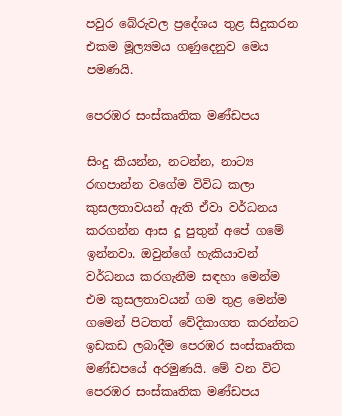පවුර බේරුවල ප්‍රදේශය තුළ සිදුකරන එකම මූල්‍යමය ගණුදෙනුව මෙය පමණයි.

පෙරඹර සංස්කෘතික මණ්ඩපය

සිංදු කියන්න, නටන්න, නාට්‍ය රඟපාන්න වගේම විවිධ කලා කුසලතාවයන් ඇති ඒවා වර්ධනය කරගන්න ආස දූ පුතුන් අපේ ගමේ ඉන්නවා. ඔවුන්ගේ හැකියාවන් වර්ධනය කරගැනීම සඳහා මෙන්ම එම කුසලතාවයන් ගම තුළ මෙන්ම ගමෙන් පිටතත් වේදිකාගත කරන්නට ඉඩකඩ ලබාදීම පෙරඹර සංස්කෘතික මණ්ඩපයේ අරමුණයි. මේ වන විට පෙරඹර සංස්කෘතික මණ්ඩපය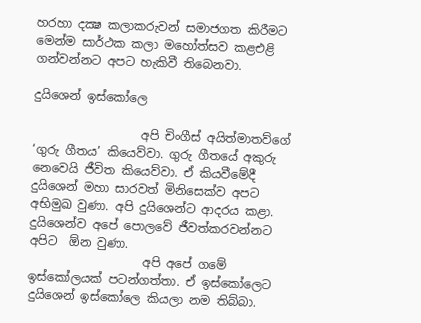හරහා දක්‍ෂ කලාකරුවන් සමාජගත කිරීමට මෙන්ම සාර්ථක කලා මහෝත්සව කළඑළි ගන්වන්නට අපට හැකිවී තිබෙනවා.

දුයිශෙන් ඉස්කෝලෙ

                  අපි චිංගීස් අයිත්මාතව්ගේ ‘ගුරු ගීතය’ කියෙව්වා. ගුරු ගීතයේ අකුරු නෙවෙයි ජීවිත කියෙව්වා. ඒ කියවීමේදී  දුයිශෙන් මහා සාරවත් මිනිසෙක්ව අපට අභිමුඛ වුණා. අපි දුයිශෙන්ට ආදරය කළා. දුයිශෙන්ව අපේ පොලවේ ජීවත්කරවන්නට අපිට  ඕන වුණා.
                   අපි අපේ ගමේ  ඉස්කෝලයක් පටන්ගත්තා. ඒ ඉස්කෝලෙට දුයිශෙන් ඉස්කෝලෙ කියලා නම තිබ්බා.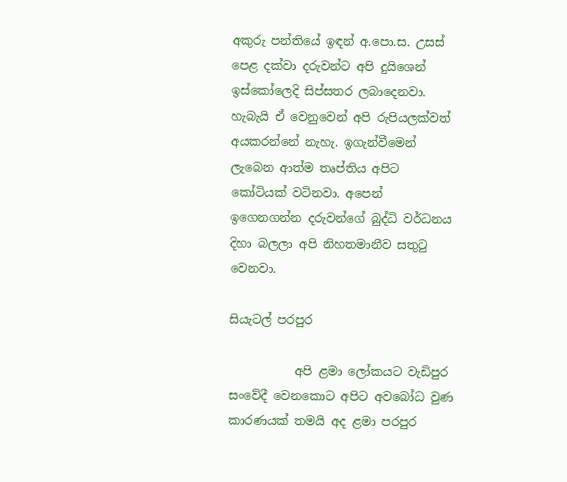අකුරු පන්තියේ ඉඳන් අ.පො.ස. උසස් පෙළ දක්වා දරුවන්ට අපි දුයිශෙන් ඉස්කෝලෙදි සිප්සතර ලබාදෙනවා. හැබැයි ඒ වෙනුවෙන් අපි රුපියලක්වත් අයකරන්නේ නැහැ. ඉගැන්වීමෙන් ලැබෙන ආත්ම තෘප්තිය අපිට කෝටියක් වටිනවා. අපෙන් ඉගෙනගන්න දරුවන්ගේ බුද්ධි වර්ධනය දිහා බලලා අපි නිහතමානීව සතුටු වෙනවා.

සියැටල් පරපුර

           අපි ළමා ලෝකයට වැඩිපුර සංවේදී වෙනකොට අපිට අවබෝධ වුණ කාරණයක් තමයි අද ළමා පරපුර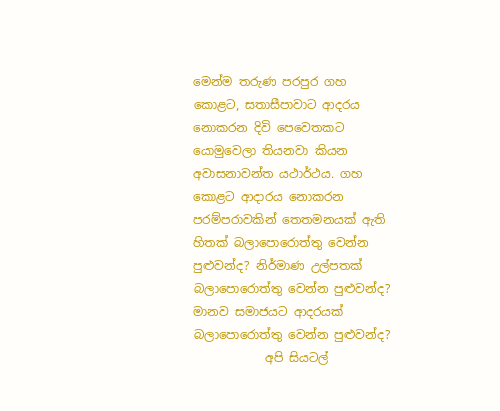මෙන්ම තරුණ පරපුර ගහ කොළට, සතාසීපාවාට ආදරය නොකරන දිවි පෙවෙතකට යොමුවෙලා තියනවා කියන අවාසනාවන්ත යථාර්ථය. ගහ කොළට ආදාරය නොකරන පරම්පරාවකින් තෙතමනයක් ඇති හිතක් බලාපොරොත්තු වෙන්න පුළුවන්ද? නිර්මාණ උල්පතක් බලාපොරොත්තු වෙන්න පුළුවන්ද? මානව සමාජයට ආදරයක් බලාපොරොත්තු වෙන්න පුළුවන්ද?
            අපි සියටල්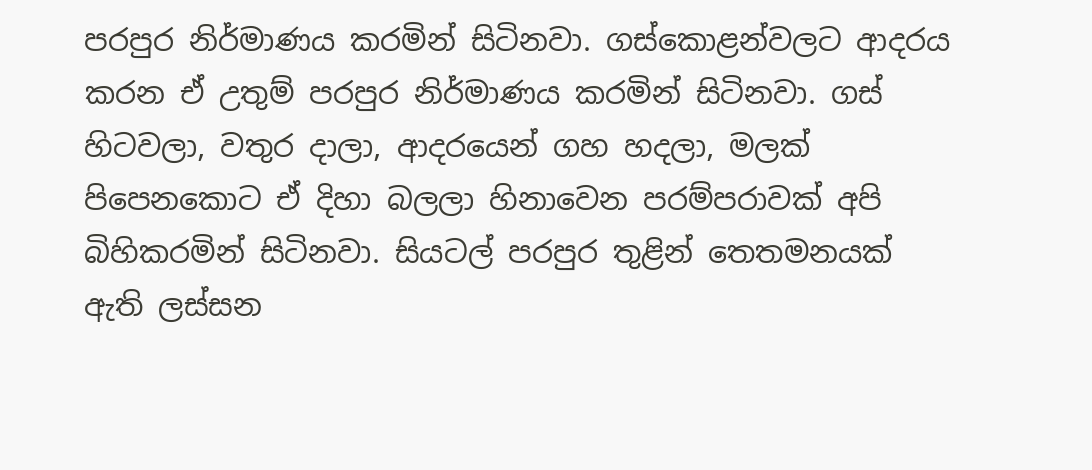පරපුර නිර්මාණය කරමින් සිටිනවා. ගස්කොළන්වලට ආදරය කරන ඒ උතුම් පරපුර නිර්මාණය කරමින් සිටිනවා. ගස් හිටවලා, වතුර දාලා, ආදරයෙන් ගහ හදලා, මලක් පිපෙනකොට ඒ දිහා බලලා හිනාවෙන පරම්පරාවක් අපි බිහිකරමින් සිටිනවා. සියටල් පරපුර තුළින් තෙතමනයක් ඇති ලස්සන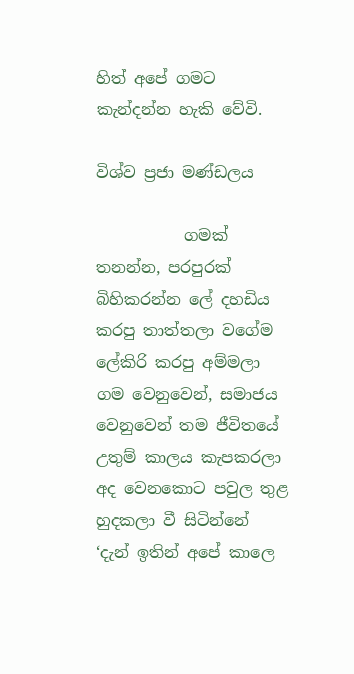හිත් අපේ ගමට කැන්දන්න හැකි වේවි.

විශ්ව ප්‍රජා මණ්ඩලය

           ගමක් තනන්න, පරපුරක් බිහිකරන්න ලේ දහඩිය කරපු තාත්තලා වගේම ලේකිරි කරපු අම්මලා ගම වෙනුවෙන්, සමාජය වෙනුවෙන් තම ජීවිතයේ උතුම් කාලය කැපකරලා අද වෙනකොට පවුල තුළ හුදකලා වී සිටින්නේ ‘දැන් ඉතින් අපේ කාලෙ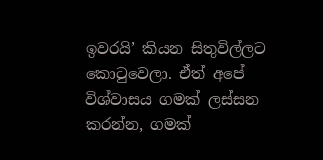ඉවරයි’ කියන සිතුවිල්ලට කොටුවෙලා. ඒත් අපේ විශ්වාසය ගමක් ලස්සන කරන්න, ගමක්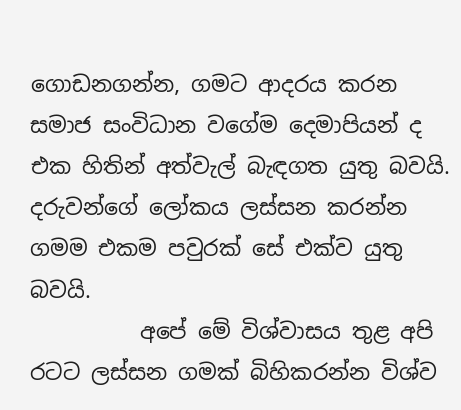ගොඩනගන්න, ගමට ආදරය කරන සමාජ සංවිධාන වගේම දෙමාපියන් ද එක හිතින් අත්වැල් බැඳගත යුතු බවයි. දරුවන්ගේ ලෝකය ලස්සන කරන්න ගමම එකම පවුරක් සේ එක්ව යුතු බවයි.
          අපේ මේ විශ්වාසය තුළ අපි රටට ලස්සන ගමක් බිහිකරන්න විශ්ව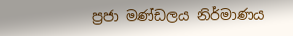ප්‍රජා මණ්ඩලය නිර්මාණය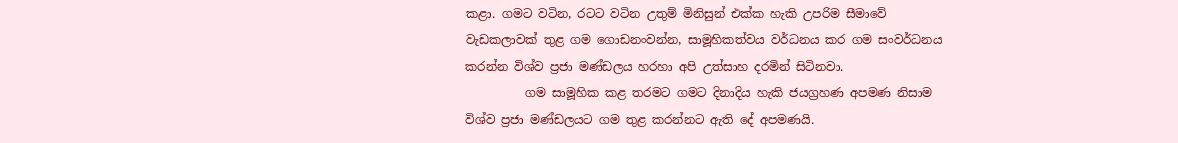කළා. ගමට වටින, රටට වටින උතුම් මිනිසුන් එක්ක හැකි උපරිම සීමාවේ වැඩකලාවක් තුළ ගම ගොඩනංවන්න, සාමූහිකත්වය වර්ධනය කර ගම සංවර්ධනය කරන්න විශ්ව ප්‍රජා මණ්ඩලය හරහා අපි උත්සාහ දරමින් සිටිනවා.
          ගම සාමූහික කළ තරමට ගමට දිනාදිය හැකි ජයග්‍රහණ අපමණ නිසාම විශ්ව ප්‍රජා මණ්ඩලයට ගම තුළ කරන්නට ඇති දේ අපමණයි.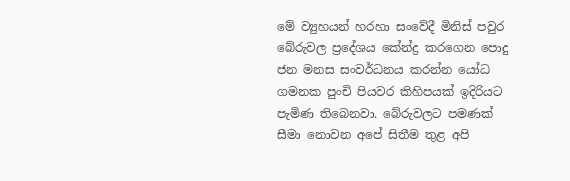මේ ව්‍යුහයන් හරහා සංවේදී මිනිස් පවුර බේරුවල ප්‍රදේශය කේන්ද්‍ර කරගෙන පොදු ජන මනස සංවර්ධනය කරන්න යෝධ ගමනක පුංචි පියවර කිහිපයක් ඉදිරියට පැමිණ තිබෙනවා. බේරුවලට පමණක් සීමා නොවන අපේ සිතීම තුළ අපි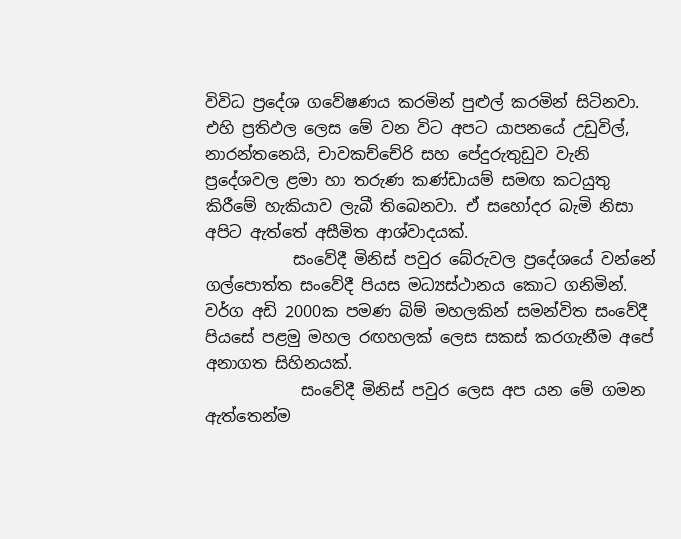විවිධ ප්‍රදේශ ගවේෂණය කරමින් පුළුල් කරමින් සිටිනවා. එහි ප්‍රතිඵල ලෙස මේ වන විට අපට යාපනයේ උඩුවිල්, නාරන්තනෙයි, චාවකච්චේරි සහ පේදුරුතුඩුව වැනි ප්‍රදේශවල ළමා හා තරුණ කණ්ඩායම් සමඟ කටයුතු කිරීමේ හැකියාව ලැබී තිබෙනවා. ඒ සහෝදර බැමි නිසා අපිට ඇත්තේ අසීමිත ආශ්වාදයක්.
           සංවේදී මිනිස් පවුර බේරුවල ප්‍රදේශයේ වන්නේ ගල්පොත්ත සංවේදී පියස මධ්‍යස්ථානය කොට ගනිමින්. වර්ග අඩි 2000ක පමණ බිම් මහලකින් සමන්විත සංවේදී පියසේ පළමු මහල රඟහලක් ලෙස සකස් කරගැනීම අපේ අනාගත සිහිනයක්.
            සංවේදී මිනිස් පවුර ලෙස අප යන මේ ගමන ඇත්තෙන්ම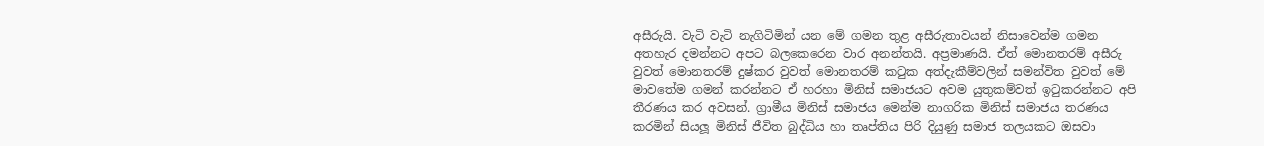අසීරුයි. වැටි වැටි නැගිටිමින් යන මේ ගමන තුළ අසීරුතාවයන් නිසාවෙන්ම ගමන අතහැර දමන්නට අපට බලකෙරෙන වාර අනන්තයි. අප්‍රමාණයි. ඒත් මොනතරම් අසීරු වුවත් මොනතරම් දුෂ්කර වුවත් මොනතරම් කටුක අත්දැකීම්වලින් සමන්විත වුවත් මේ මාවතේම ගමන් කරන්නට ඒ හරහා මිනිස් සමාජයට අවම යුතුකම්වත් ඉටුකරන්නට අපි තීරණය කර අවසන්. ග්‍රාමීය මිනිස් සමාජය මෙන්ම නාගරික මිනිස් සමාජය තරණය කරමින් සියලූ මිනිස් ජීවිත බුද්ධිය හා තෘප්තිය පිරි දියුණු සමාජ තලයකට ඔසවා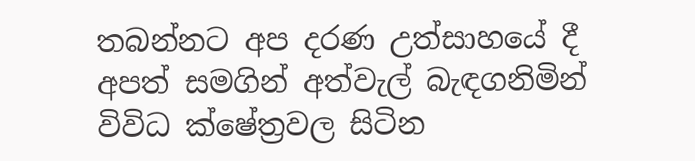තබන්නට අප දරණ උත්සාහයේ දී අපත් සමගින් අත්වැල් බැඳගනිමින් විවිධ ක්ෂේත්‍රවල සිටින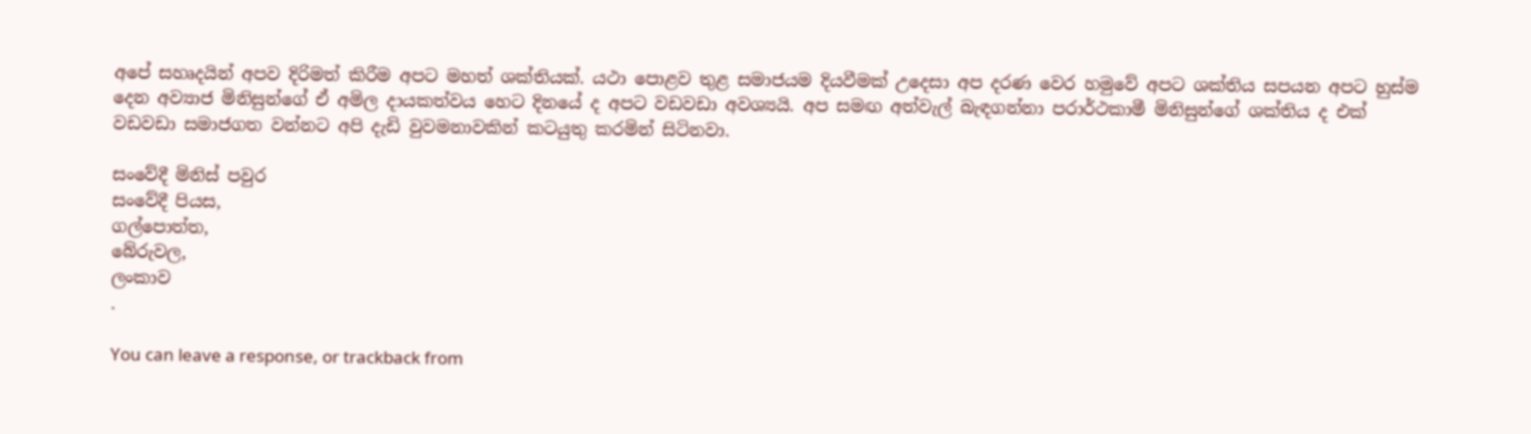අපේ සහෘදයින් අපව දිරිමත් කිරීම අපට මහත් ශක්තියක්. යථා පොළව තුළ සමාජයම දියවීමක් උදෙසා අප දරණ වෙර හමුවේ අපට ශක්තිය සපයන අපට හුස්ම දෙන අව්‍යාජ මිනිසුන්ගේ ඒ අමිල දායකත්වය හෙට දිනයේ ද අපට වඩවඩා අවශ්‍යයි. අප සමඟ අත්වැල් බැඳගන්නා පරාර්ථකාමී මිනිසුන්ගේ ශක්තිය ද එක් වඩවඩා සමාජගත වන්නට අපි දැඩි වුවමනාවකින් කටයුතු කරමින් සිටිනවා.

සංවේදී මිනිස් පවුර
සංවේදී පියස,
ගල්පොත්ත,
බේරුවල,
ලංකාව
.

You can leave a response, or trackback from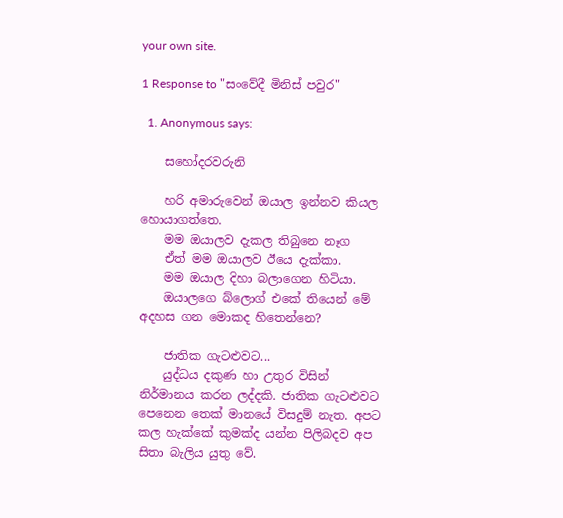your own site.

1 Response to "සංවේදී මිනිස් පවුර"

  1. Anonymous says:

    සහෝදරවරුනි

    හරි අමාරුවෙන් ඔයාල ඉන්නව කියල හොයාගත්තෙ.
    මම ඔයාලව දැකල තිබුනෙ නෑග
    ඒත් මම ඔයාලව ඊයෙ දැක්කා.
    මම ඔයාල දිහා බලාගෙන හිටියා.
    ඔයාලගෙ බ්ලොග් එකේ තියෙන් මේ අදහස ගන මොකද හිතෙන්නෙ?

    ජාතික ගැටළුවට...
    යුද්ධය දකුණ හා උතුර විසින් නිර්මානය කරන ලද්දකි. ජාතික ගැටළුවට පෙනෙන තෙක් මානයේ විසදුම් නැත. අපට කල හැක්කේ කුමක්ද යන්න පිලිබදව අප සිතා බැලිය යුතු වේ.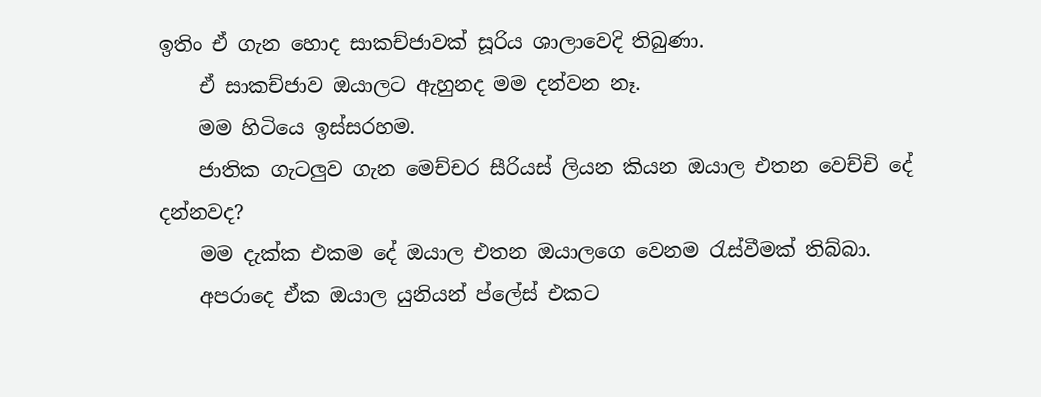ඉතිං ඒ ගැන හොද සාකච්ජාවක් සූරිය ශාලාවෙදි තිබුණා.
    ඒ සාකච්ජාව ඔයාලට ඇහුනද මම දන්වන නෑ.
    මම හිටියෙ ඉස්සරහම.
    ජාතික ගැටලුව ගැන මෙච්චර සීරියස් ලියන කියන ඔයාල එතන වෙච්චි දේ දන්නවද?
    මම දැක්ක එකම දේ ඔයාල එතන ඔයාලගෙ වෙනම රැස්වීමක් තිබ්බා.
    අපරාදෙ ඒක ඔයාල යුනියන් ප්ලේස් එකට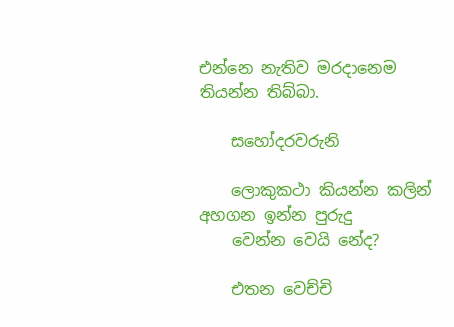එන්නෙ නැතිව මරදානෙම තියන්න තිබ්බා.

    සහෝදරවරුනි

    ලොකුකථා කියන්න කලින් අහගන ඉන්න පුරුදු
    වෙන්න වෙයි නේද?

    එතන වෙච්චි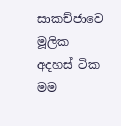සාකච්ජාවෙ මූලික අදහස් ටික මම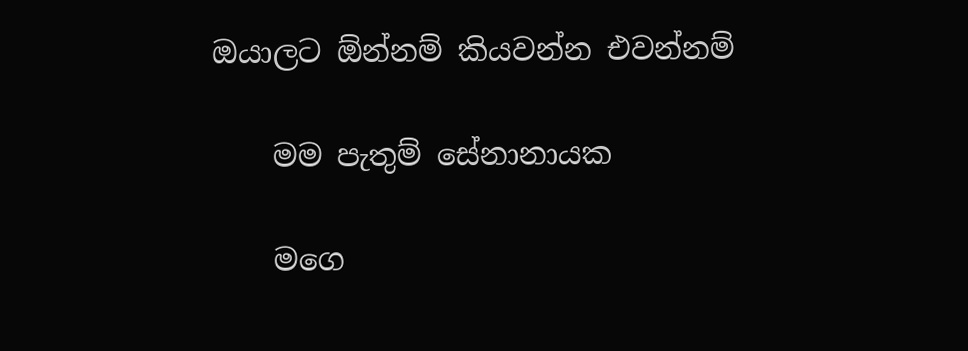ඔයාලට ඕන්නම් කියවන්න එවන්නම්

    මම පැතුම් සේනානායක

    මගෙ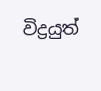විද්‍රයුත්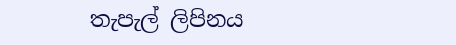තැපැල් ලිපිනය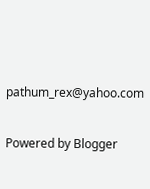pathum_rex@yahoo.com

Powered by Blogger